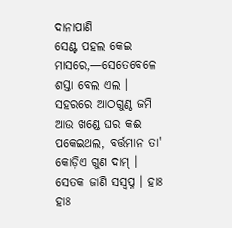ଦାନାପାଣି
ସେଣ୍ଟ ପହଲ କେଇ ମାସରେ,—ସେତେବେଳେ ଶସ୍ତା ବେଲ ଏଲ । ସହରରେ ଆଠଗୁଣ୍ଠ ଜମି ଆଉ ଖଣ୍ଡେ ଘର କଈ ପକେଇଥଲ, ବର୍ତ୍ତମାନ ତା' କୋଡ଼ିଏ ଗୁଣ ଦାମ୍ । ସେତକ ଜାଣି ସସ୍ଵପ୍ନ । ହାଃ ହାଃ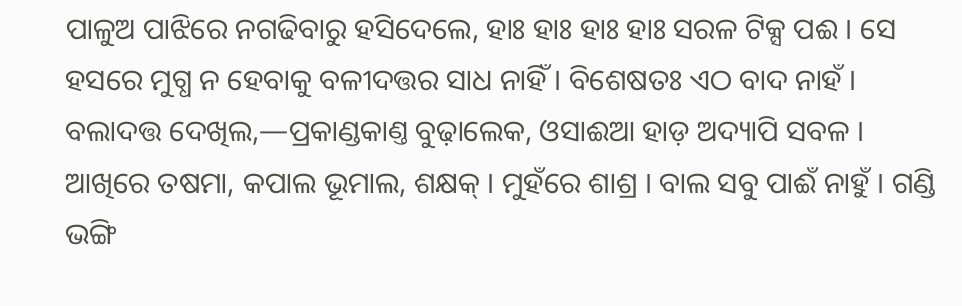ପାଳୁଅ ପାଝିରେ ନଗଢିବାରୁ ହସିଦେଲେ, ହାଃ ହାଃ ହାଃ ହାଃ ସରଳ ଟିକ୍ସ ପଈ । ସେ ହସରେ ମୁଗ୍ଧ ନ ହେବାକୁ ବଳୀଦତ୍ତର ସାଧ ନାହିଁ । ବିଶେଷତଃ ଏଠ ବାଦ ନାହଁ ।
ବଲାଦତ୍ତ ଦେଖିଲ,—ପ୍ରକାଣ୍ଡକାଣ୍ତ ବୁଢ଼ାଲେକ, ଓସାଈଆ ହାଡ଼ ଅଦ୍ୟାପି ସବଳ । ଆଖିରେ ତଷମା, କପାଲ ଭୂମାଲ, ଶକ୍ଷକ୍ । ମୁହଁରେ ଶାଶ୍ର । ବାଲ ସବୁ ପାଈଁ ନାହୁଁ । ଗଣ୍ଡି ଭଙ୍ଗି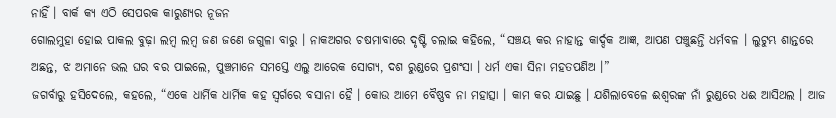ନାହିଁ । ବାର୍କ କ୍ୟ ଏଠି ସେପରକ କାରୁଣ୍ୟର ନୂଜନ
ଗୋଲମୁହା ହୋଇ ପାକଲ ବୁଢ଼ା ଲମ୍ବ ଲମ୍ବ ଜଣ ଜଣେ ଜଗୁଳା ବାରୁ । ନାକଅଗର ଚଷମାବାରେ ଦୃଷ୍ଟି ଚଲାଇ କହିଲେ, “ସଞ୍ଚୟ କର ନାହାନ୍ତ କାର୍ଦ୍ଦକ ଆଜ୍ଞ, ଆପଣ ପଞ୍ଚୁଛନ୍ତି ଧର୍ମବଳ । ଲୁଟୁମ୍ଭ ଶାନ୍ତରେ ଅଛନ୍ତ, ଝ ଅମାନେ ଭଲ ଘର ବର ପାଇଲେ, ପୁଞ୍ଚମାନେ ସମସ୍ତେ ଏଲୁ ଆରେକ ସୋଗ୍ୟ, ଦଶ ରୁଣ୍ଡରେ ପ୍ରଶଂସା । ଧର୍ମ ଏକା ସିନା ମହତପଣିଅ ।”
ଜଗର୍ବାରୁ ହସିଦେଲେ, କହଲେ, “ଏକେ ଧାର୍ମିକ ଧାର୍ମିକ କହ ସ୍ୱର୍ଗରେ ବସାନା ହୈ । କୋଉ ଆମେ ବୈଷ୍ଣବ ନା ମହାତ୍ସା । କାମ କର ଯାଇଛୁ । ଯଶିଲାବେଳେ ଈଶ୍ଵରଙ୍କ ନାଁ ରୁଣ୍ଡରେ ଧଈ ଆସିଥଲ । ଆଜ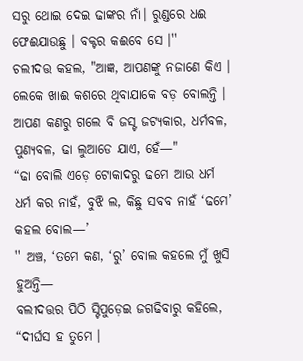ସରୁ ଥୋଇ ଦେଇ ଢାଙ୍କର ନାଁ। ରୁଣ୍ଡରେ ଧଈ ଫେଈଯାଉଛୁ । ବକ୍ଟର କଈବେ ସେ ।''
ଚଲୀଦତ୍ତ କହଲ, "ଆଜ୍ଞ, ଆପଣଙ୍କୁ ନଜାଣେ କିଏ । ଲେକେ ଖାଈ କଶରେ ଥିବାଯାକେ ବଡ଼ ବୋଲନ୍ତି । ଆପଣ କଣରୁ ଗଲେ ବି ଜସ୍ଟ ଜଟ୍ୟକାର, ଧର୍ମବଳ, ପୁଣ୍ୟବଳ, ଢା ଲୁଆଡେ ଯାଏ, ହେଁ—"
“ଢା ବୋଲି ଏଡ଼େ ଟୋକାଦରୁ ଢମେ ଆଉ ଧର୍ମ ଧର୍ମ କର ନାହଁ, ବୁଝି ଲ, କିଛୁ ସବବ ନାହଁ ‘ଢମେ’ କହଲ ବୋଲ—’
'' ଅଞ୍ଚ, ‘ତମେ କଣ, ‘ରୁ’ ବୋଲ କହଲେ ମୁଁ ଖୁସି ହୁଅନ୍ତି—
ବଲୀଦତ୍ତର ପିଠି ସ୍ଟିପୁଡ଼େଇ ଜଗଢିବାରୁ କହିଲେ, “ଦୀର୍ଘସ ହ ତୁମେ ।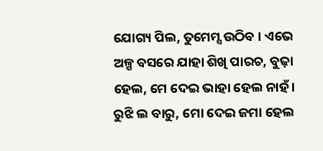ଯୋଗ୍ୟ ପିଲ, ତୁମେମ୍ସ ଉଠିବ । ଏଭେ ଅଳ୍ପ ବସରେ ଯାହା ଶିଖି ପାରଚ, ବୁଢ଼ା ହେଲ, ମେ ଦେଇ ଭାହା ହେଲ ନାହଁ । ରୁଝି ଲ ବାରୁ, ମୋ ଦେଇ ଜମା ହେଲ